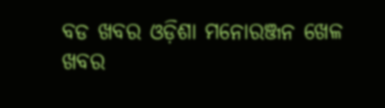ବଡ ଖବର ଓଡ଼ିଶା ମନୋରଞ୍ଜନ ଖେଳ ଖବର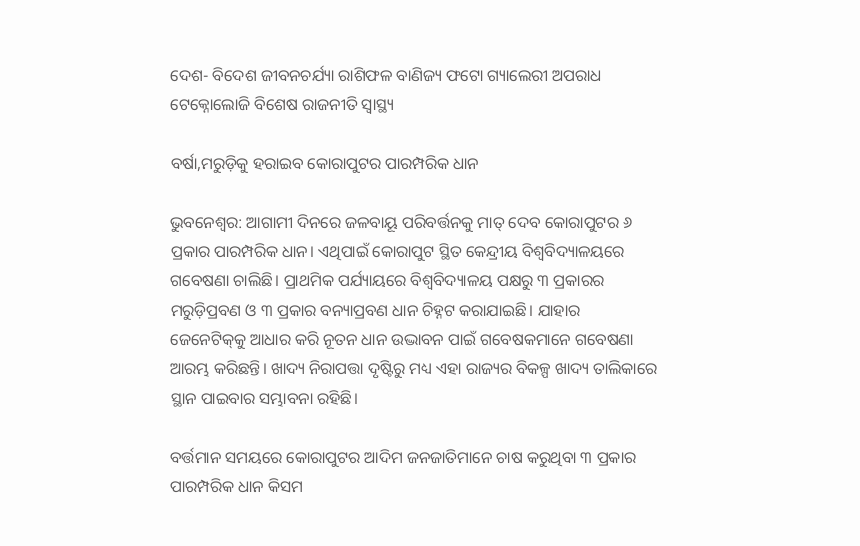ଦେଶ- ବିଦେଶ ଜୀବନଚର୍ଯ୍ୟା ରାଶିଫଳ ବାଣିଜ୍ୟ ଫଟୋ ଗ୍ୟାଲେରୀ ଅପରାଧ ଟେକ୍ନୋଲୋଜି ବିଶେଷ ରାଜନୀତି ସ୍ଵାସ୍ଥ୍ୟ

ବର୍ଷା,ମରୁଡ଼ିକୁ ହରାଇବ କୋରାପୁଟର ପାରମ୍ପରିକ ଧାନ

ଭୁବନେଶ୍ୱର: ଆଗାମୀ ଦିନରେ ଜଳବାୟୂ ପରିବର୍ତ୍ତନକୁ ମାତ୍‍ ଦେବ କୋରାପୁଟର ୬ ପ୍ରକାର ପାରମ୍ପରିକ ଧାନ। ଏଥିପାଇଁ କୋରାପୁଟ ସ୍ଥିତ କେନ୍ଦ୍ରୀୟ ବିଶ୍ୱବିଦ୍ୟାଳୟରେ ଗବେଷଣା ଚାଲିଛି। ପ୍ରାଥମିକ ପର୍ଯ୍ୟାୟରେ ବିଶ୍ୱବିଦ୍ୟାଳୟ ପକ୍ଷରୁ ୩ ପ୍ରକାରର ମରୁଡ଼ିପ୍ରବଣ ଓ ୩ ପ୍ରକାର ବନ୍ୟାପ୍ରବଣ ଧାନ ଚିହ୍ନଟ କରାଯାଇଛି। ଯାହାର ଜେନେଟିକ୍‍କୁ ଆଧାର କରି ନୂତନ ଧାନ ଉଦ୍ଭାବନ ପାଇଁ ଗବେଷକମାନେ ଗବେଷଣା ଆରମ୍ଭ କରିଛନ୍ତି। ଖାଦ୍ୟ ନିରାପତ୍ତା ଦୃଷ୍ଟିରୁ ମଧ୍ୟ ଏହା ରାଜ୍ୟର ବିକଳ୍ପ ଖାଦ୍ୟ ତାଲିକାରେ ସ୍ଥାନ ପାଇବାର ସମ୍ଭାବନା ରହିଛି।

ବର୍ତ୍ତମାନ ସମୟରେ କୋରାପୁଟର ଆଦିମ ଜନଜାତିମାନେ ଚାଷ କରୁଥିବା ୩ ପ୍ରକାର ପାରମ୍ପରିକ ଧାନ କିସମ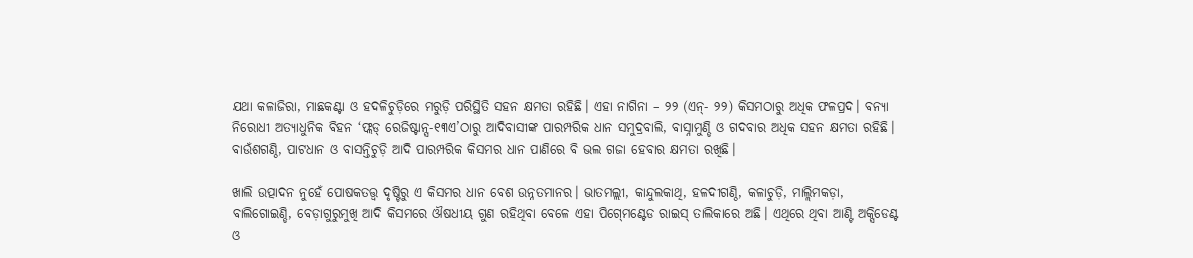ଯଥା କଳାଜିରା, ମାଛକଣ୍ଟା ଓ ହଦଳିଚୁଡ଼ିରେ ମରୁଡ଼ି ପରିସ୍ଥିତି ସହନ କ୍ଷମତା ରହିଛି। ଏହା ନାଗିନା – ୨୨ (ଏନ୍‍- ୨୨) କିସମଠାରୁ ଅଧିକ ଫଳପ୍ରଦ। ବନ୍ୟା ନିରୋଧୀ ଅତ୍ୟାଧୁନିକ ବିହନ ‘ଫ୍ଲଡ୍ ରେଜିଷ୍ଟାନ୍ସ-୧୩ଏ’ଠାରୁ ଆଦିବାସୀଙ୍କ ପାରମ୍ପରିକ ଧାନ ସମୁଦ୍ରବାଲି, ବାସ୍ନାମୁଣ୍ଡି ଓ ଗଦବାର ଅଧିକ ସହନ କ୍ଷମତା ରହିଛି। ବାଉଁଶଗଣ୍ଠି, ପାଟଧାନ ଓ ବାସନ୍ତିଚୁଡ଼ି ଆଦି ପାରମ୍ପରିକ କିସମର ଧାନ ପାଣିରେ ବି ଭଲ ଗଜା ହେବାର କ୍ଷମତା ରଖିଛି।

ଖାଲି ଉତ୍ପାଦନ ନୁହେଁ ପୋଷକତତ୍ତ୍ବ ଦୃଷ୍ଟିରୁ ଏ କିସମର ଧାନ ବେଶ ଉନ୍ନତମାନର। ଭାତମଲ୍ଲୀ, କାନ୍ଦୁଲକାଥି, ହଳଦୀଗଣ୍ଠି, କଳାଚୁଡ଼ି, ମାଲ୍ଲିମକଡ଼ା, ବାଲିଗୋଇଣ୍ଡି, ବେଡ଼ାଗୁରୁମୁଖି ଆଦି କିସମରେ ଔଷଧୀୟ ଗୁଣ ରହିଥିବା ବେଳେ ଏହା ପିଗ୍‍ମେଣ୍ଟେଡ ରାଇସ୍‍ ତାଲିକାରେ ଅଛି। ଏଥିରେ ଥିବା ଆଣ୍ଟି ଅକ୍ସିଡେଣ୍ଟ ଓ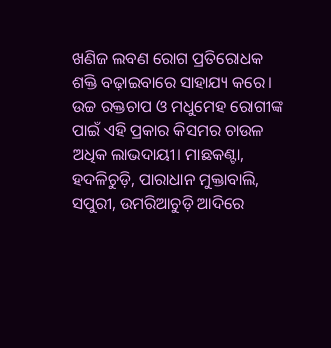ଖଣିଜ ଲବଣ ରୋଗ ପ୍ରତିରୋଧକ ଶକ୍ତି ବଢ଼ାଇବାରେ ସାହାଯ୍ୟ କରେ। ଉଚ୍ଚ ରକ୍ତଚାପ ଓ ମଧୁମେହ ରୋଗୀଙ୍କ ପାଇଁ ଏହି ପ୍ରକାର କିସମର ଚାଉଳ ଅଧିକ ଲାଭଦାୟୀ। ମାଛକଣ୍ଟା, ହଦଳିଚୁଡ଼ି, ପାରାଧାନ ମୁକ୍ତାବାଲି, ସପୁରୀ, ଉମରିଆଚୁଡ଼ି ଆଦିରେ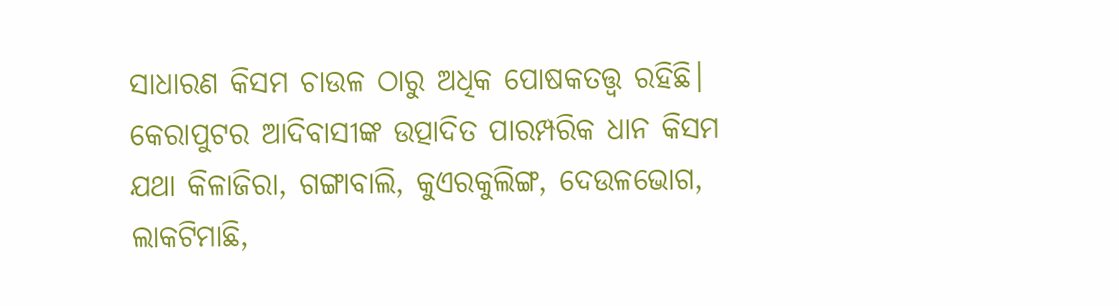ସାଧାରଣ କିସମ ଚାଉଳ ଠାରୁ ଅଧିକ ପୋଷକତତ୍ତ୍ୱ ରହିଛି। କେରାପୁଟର ଆଦିବାସୀଙ୍କ ଉତ୍ପାଦିତ ପାରମ୍ପରିକ ଧାନ କିସମ ଯଥା କିଳାଜିରା, ଗଙ୍ଗାବାଲି, କୁଏରକୁଲିଙ୍ଗ, ଦେଉଳଭୋଗ, ଲାକଟିମାଛି,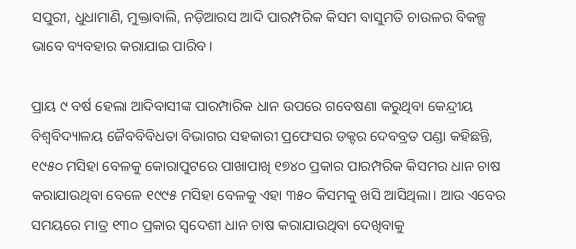ସପୁରୀ, ଧୁଧାମାଣି, ମୁକ୍ତାବାଲି, ନଡ଼ିଆରସ ଆଦି ପାରମ୍ପରିକ କିସମ ବାସୁମତି ଚାଉଳର ବିକଳ୍ପ ଭାବେ ବ୍ୟବହାର କରାଯାଇ ପାରିବ।

ପ୍ରାୟ ୯ ବର୍ଷ ହେଲା ଆଦିବାସୀଙ୍କ ପାରମ୍ପାରିକ ଧାନ ଉପରେ ଗବେଷଣା କରୁଥିବା କେନ୍ଦ୍ରୀୟ ବିଶ୍ୱବିଦ୍ୟାଳୟ ଜୈବବିବିଧତା ବିଭାଗର ସହକାରୀ ପ୍ରଫେସର ଡକ୍ଟର ଦେବବ୍ରତ ପଣ୍ଡା କହିଛନ୍ତି, ୧୯୫୦ ମସିହା ବେଳକୁ କୋରାପୁଟରେ ପାଖାପାଖି ୧୭୪୦ ପ୍ରକାର ପାରମ୍ପରିକ କିସମର ଧାନ ଚାଷ କରାଯାଉଥିବା ବେଳେ ୧୯୯୫ ମସିହା ବେଳକୁ ଏହା ୩୫୦ କିସମକୁ ଖସି ଆସିଥିଲା। ଆଉ ଏବେର ସମୟରେ ମାତ୍ର ୧୩୦ ପ୍ରକାର ସ୍ୱଦେଶୀ ଧାନ ଚାଷ କରାଯାଉଥିବା ଦେଖିବାକୁ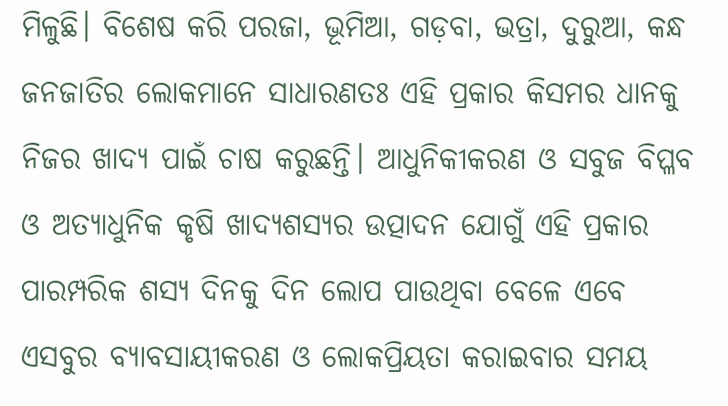ମିଳୁଛି। ବିଶେଷ କରି ପରଜା, ଭୂମିଆ, ଗଡ଼ବା, ଭତ୍ରା, ଦୁରୁଆ, କନ୍ଧ ଜନଜାତିର ଲୋକମାନେ ସାଧାରଣତଃ ଏହି ପ୍ରକାର କିସମର ଧାନକୁ ନିଜର ଖାଦ୍ୟ ପାଇଁ ଚାଷ କରୁଛନ୍ତି। ଆଧୁନିକୀକରଣ ଓ ସବୁଜ ବିପ୍ଳବ ଓ ଅତ୍ୟାଧୁନିକ କୃଷି ଖାଦ୍ୟଶସ୍ୟର ଉତ୍ପାଦନ ଯୋଗୁଁ ଏହି ପ୍ରକାର ପାରମ୍ପରିକ ଶସ୍ୟ ଦିନକୁ ଦିନ ଲୋପ ପାଉଥିବା ବେଳେ ଏବେ ଏସବୁର ବ୍ୟାବସାୟୀକରଣ ଓ ଲୋକପ୍ରିୟତା କରାଇବାର ସମୟ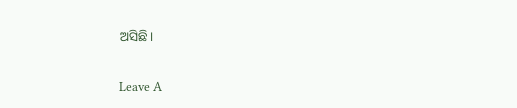ଅସିଛି।

Leave A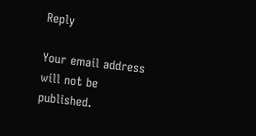Reply

Your email address will not be published.